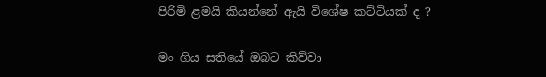පිරිමි ළමයි කියන්නේ ඇයි විශේෂ කට්ටියක් ද ?

මං ගිය සතියේ ඔබට කිව්වා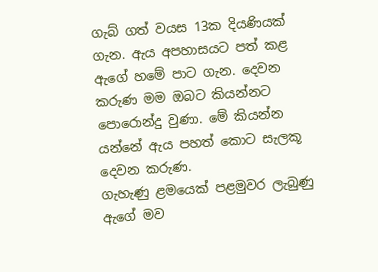ගැබ් ගත් වයස 13ක දියණියක් ගැන. ඇය අපහාසයට පත් කළ ඇගේ හමේ පාට ගැන. දෙවන කරුණ මම ඔබට කියන්නට පොරොන්දු වුණා. මේ කියන්න යන්නේ ඇය පහත් කොට සැලකූ දෙවන කරුණ.
ගැහැණු ළමයෙක් පළමුවර ලැබුණු ඇගේ මව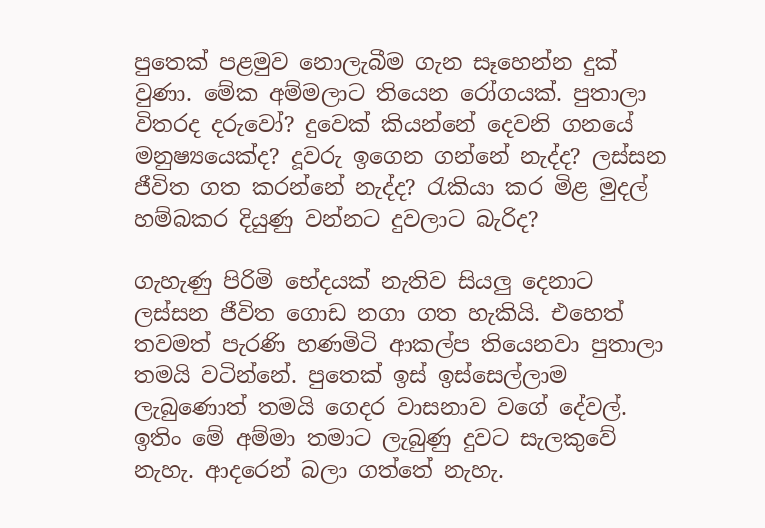පුතෙක් පළමුව නොලැබීම ගැන සෑහෙන්න දුක් වුණා. මේක අම්මලාට තියෙන රෝගයක්. පුතාලා විතරද දරුවෝ? දුවෙක් කියන්නේ දෙවනි ගනයේ මනුෂ්‍යයෙක්ද? දූවරු ඉගෙන ගන්නේ නැද්ද? ලස්සන ජීවිත ගත කරන්නේ නැද්ද? රැකියා කර මිළ මුදල් හම්බකර දියුණු වන්නට දුවලාට බැරිද?

ගැහැණු පිරිමි භේදයක් නැතිව සියලු දෙනාට ලස්සන ජීවිත ගොඩ නගා ගත හැකියි. එහෙත් තවමත් පැරණි හණමිටි ආකල්ප තියෙනවා පුතාලා තමයි වටින්නේ. පුතෙක් ඉස් ඉස්සෙල්ලාම ලැබුණොත් තමයි ගෙදර වාසනාව වගේ දේවල්. ඉතිං මේ අම්මා තමාට ලැබුණු දුවට සැලකුවේ නැහැ. ආදරෙන් බලා ගත්තේ නැහැ.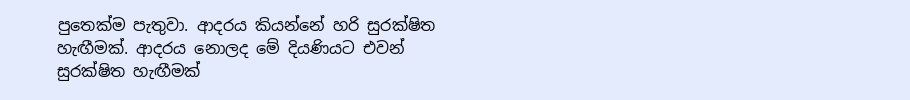පුතෙක්ම පැතුවා. ආදරය කියන්නේ හරි සුරක්ෂිත හැඟීමක්. ආදරය නොලද මේ දියණියට එවන් සුරක්ෂිත හැඟීමක්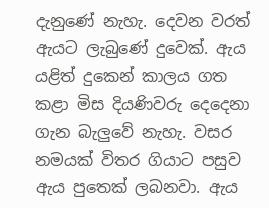දැනුණේ නැහැ. දෙවන වරත් ඇයට ලැබුණේ දුවෙක්. ඇය යළිත් දුකෙන් කාලය ගත කළා මිස දියණිවරු දෙදෙනා ගැන බැලුවේ නැහැ. වසර නමයක් විතර ගියාට පසුව ඇය පුතෙක් ලබනවා. ඇය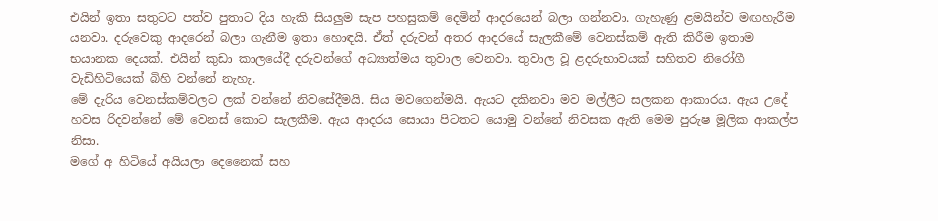එයින් ඉතා සතුටට පත්ව පුතාට දිය හැකි සියලුම සැප පහසුකම් දෙමින් ආදරයෙන් බලා ගන්නවා. ගැහැණු ළමයින්ව මඟහැරීම යනවා. දරුවෙකු ආදරෙන් බලා ගැනීම ඉතා හොඳයි. ඒත් දරුවන් අතර ආදරයේ සැලකීමේ වෙනස්කම් ඇති කිරීම ඉතාම භයානක දෙයක්. එයින් කුඩා කාලයේදී දරුවන්ගේ අධ්‍යාත්මය තුවාල වෙනවා. තුවාල වූ ළදරුභාවයක් සහිතව නිරෝගී වැඩිහිටියෙක් බිහි වන්නේ නැහැ.
මේ දැරිය වෙනස්කම්වලට ලක් වන්නේ නිවසේදීමයි. සිය මවගෙන්මයි. ඇයට දකිනවා මව මල්ලීට සලකන ආකාරය. ඇය උදේ හවස රිදවන්නේ මේ වෙනස් කොට සැලකීම. ඇය ආදරය සොයා පිටතට යොමු වන්නේ නිවසක ඇති මෙම පුරුෂ මූලික ආකල්ප නිසා.
මගේ අ හිටියේ අයියලා දෙනෛක් සහ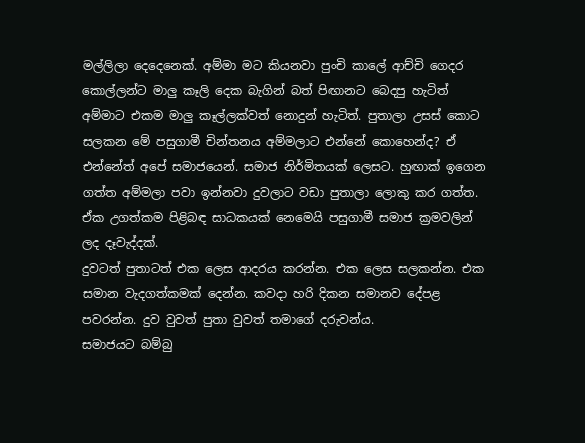මල්ලිලා දෙදෙනෙක්. අම්මා මට කියනවා පුංචි කාලේ ආච්චි ගෙදර කොල්ලන්ට මාලු කෑලි දෙක බැගින් බත් පිඟානට බෙදපු හැටිත් අම්මාට එකම මාලු කෑල්ලක්වත් නොදුන් හැටිත්. පුතාලා උසස් කොට සලකන මේ පසුගාමී චින්තනය අම්මලාට එන්නේ කොහෙන්ද? ඒ එන්නේත් අපේ සමාජයෙන්. සමාජ නිර්මිතයක් ලෙසට. හුඟාක් ඉගෙන ගත්ත අම්මලා පවා ඉන්නවා දුවලාට වඩා පුතාලා ලොකු කර ගත්ත. ඒක උගත්කම පිළිබඳ සාධකයක් නෙමෙයි පසුගාමී සමාජ ක්‍රමවලින් ලද දෑවැද්දක්.
දුවටත් පුතාටත් එක ලෙස ආදරය කරන්න. එක ලෙස සලකන්න. එක සමාන වැදගත්කමක් දෙන්න. කවදා හරි දිකන සමානව දේපළ පවරන්න. දුව වුවත් පුතා වුවත් තමාගේ දරුවන්ය.
සමාජයට බම්බු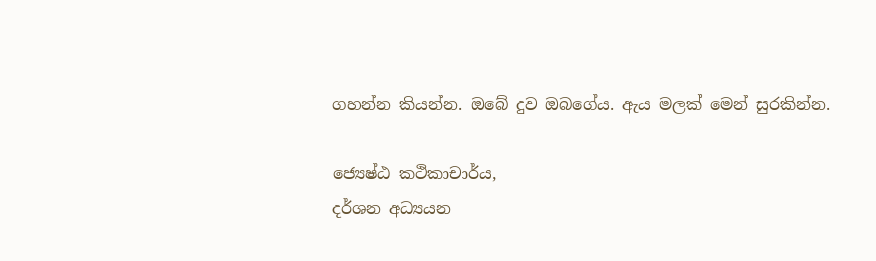ගහන්න කියන්න. ඔබේ දුව ඔබගේය. ඇය මලක් මෙන් සුරකින්න.

ජ්‍යෙෂ්ඨ කථිකාචාර්ය,
දර්ශන අධ්‍යයන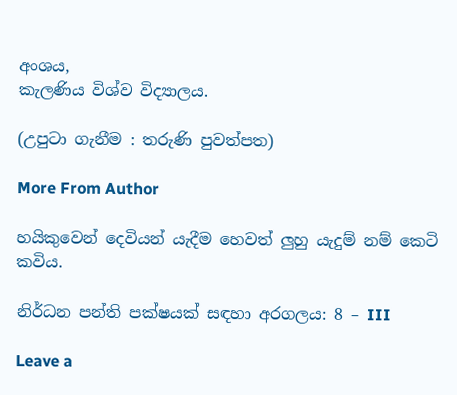අංශය,
කැලණිය විශ්ව විද්‍යාලය.

(උපුටා ගැනීම : තරුණි පුවත්පත)

More From Author

හයිකුවෙන් දෙවියන් යැදීම හෙවත් ලුහු යැදුම් නම් කෙටි කවිය.

නිර්ධන පන්ති පක්ෂයක් සඳහා අරගලය: 8 – III

Leave a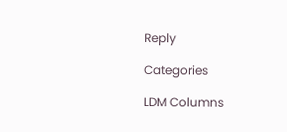Reply

Categories

LDM Columns